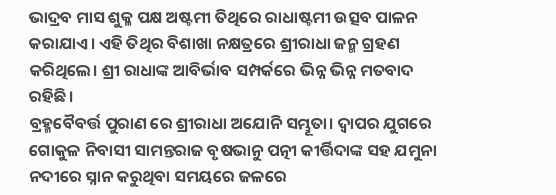ଭାଦ୍ରବ ମାସ ଶୁକ୍ଳ ପକ୍ଷ ଅଷ୍ଟମୀ ତିଥିରେ ରାଧାଷ୍ଟମୀ ଉତ୍ସବ ପାଳନ କରାଯାଏ। ଏହି ତିଥିର ବିଶାଖା ନକ୍ଷତ୍ରରେ ଶ୍ରୀରାଧା ଜନ୍ମ ଗ୍ରହଣ କରିଥିଲେ। ଶ୍ରୀ ରାଧାଙ୍କ ଆବିର୍ଭାବ ସମ୍ପର୍କରେ ଭିନ୍ନ ଭିନ୍ନ ମତବାଦ ରହିଛି।
ବ୍ରହ୍ମବୈବର୍ତ୍ତ ପୁରାଣ ରେ ଶ୍ରୀରାଧା ଅଯୋନି ସମ୍ଭୂତା। ଦ୍ବାପର ଯୁଗରେ ଗୋକୁଳ ନିବାସୀ ସାମନ୍ତରାଜ ବୃଷଭାନୁ ପତ୍ନୀ କୀର୍ତ୍ତିଦାଙ୍କ ସହ ଯମୁନା ନଦୀରେ ସ୍ନାନ କରୁଥିବା ସମୟରେ ଜଳରେ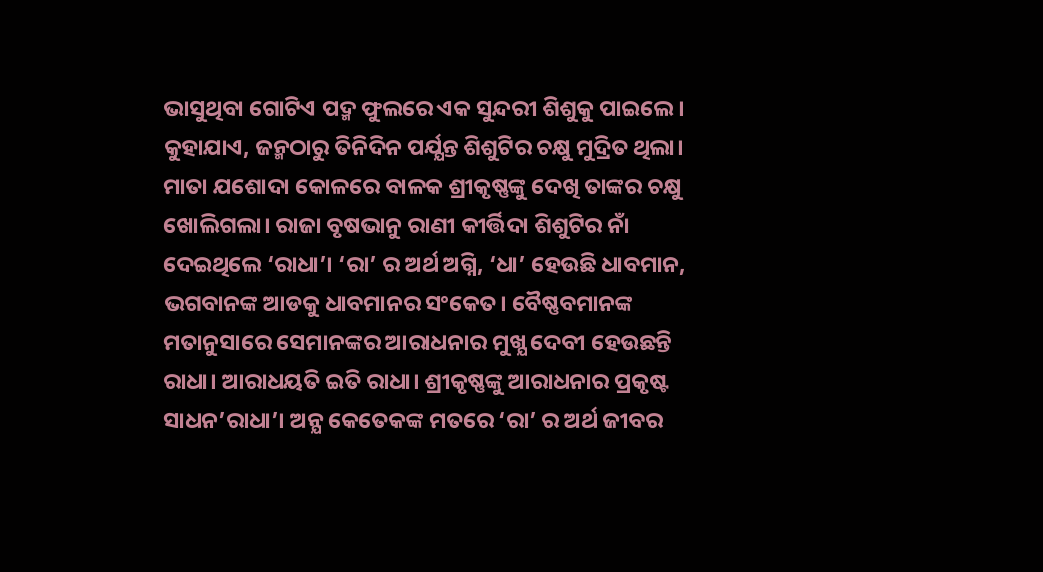ଭାସୁଥିବା ଗୋଟିଏ ପଦ୍ମ ଫୁଲରେ ଏକ ସୁନ୍ଦରୀ ଶିଶୁକୁ ପାଇଲେ। କୁହାଯାଏ, ଜନ୍ମଠାରୁ ତିନିଦିନ ପର୍ଯ୍ଯନ୍ତ ଶିଶୁଟିର ଚକ୍ଷୁ ମୁଦ୍ରିତ ଥିଲା। ମାତା ଯଶୋଦା କୋଳରେ ବାଳକ ଶ୍ରୀକୃଷ୍ଣଙ୍କୁ ଦେଖି ତାଙ୍କର ଚକ୍ଷୁ ଖୋଲିଗଲା। ରାଜା ବୃଷଭାନୁ ରାଣୀ କୀର୍ତ୍ତିଦା ଶିଶୁଟିର ନାଁ ଦେଇଥିଲେ ‘ରାଧା’। ‘ରା’ ର ଅର୍ଥ ଅଗ୍ନି, ‘ଧା’ ହେଉଛି ଧାବମାନ, ଭଗବାନଙ୍କ ଆଡକୁ ଧାବମାନର ସଂକେତ। ବୈଷ୍ଣବମାନଙ୍କ ମତାନୁସାରେ ସେମାନଙ୍କର ଆରାଧନାର ମୁଖ୍ଯ ଦେବୀ ହେଉଛନ୍ତି ରାଧା। ଆରାଧୟତି ଇତି ରାଧା। ଶ୍ରୀକୃଷ୍ଣଙ୍କୁ ଆରାଧନାର ପ୍ରକୃଷ୍ଟ ସାଧନ’ରାଧା’। ଅନ୍ଯ କେତେକଙ୍କ ମତରେ ‘ରା’ ର ଅର୍ଥ ଜୀବର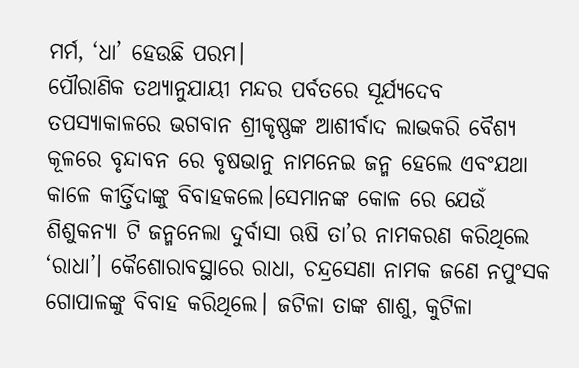ମର୍ମ, ‘ଧା’ ହେଉଛି ପରମ।
ପୌରାଣିକ ତଥ୍ଯାନୁଯାୟୀ ମନ୍ଦର ପର୍ବତରେ ସୂର୍ଯ୍ଯଦେବ ତପସ୍ଯାକାଳରେ ଭଗବାନ ଶ୍ରୀକୃଷ୍ଣଙ୍କ ଆଶୀର୍ବାଦ ଲାଭକରି ବୈଶ୍ଯ କୂଳରେ ବୃନ୍ଦାବନ ରେ ବୃଷଭାନୁ ନାମନେଇ ଜନ୍ମ ହେଲେ ଏବଂଯଥା କାଳେ କୀର୍ତ୍ତିଦାଙ୍କୁ ବିବାହକଲେ।ସେମାନଙ୍କ କୋଳ ରେ ଯେଉଁ ଶିଶୁକନ୍ଯା ଟି ଜନ୍ମନେଲା ଦୁର୍ବାସା ଋଷି ତା’ର ନାମକରଣ କରିଥିଲେ ‘ରାଧା’। କୈଶୋରାବସ୍ଥାରେ ରାଧା, ଚନ୍ଦ୍ରସେଣା ନାମକ ଜଣେ ନପୁଂସକ ଗୋପାଳଙ୍କୁ ବିବାହ କରିଥିଲେ। ଜଟିଳା ତାଙ୍କ ଶାଶୁ, କୁଟିଳା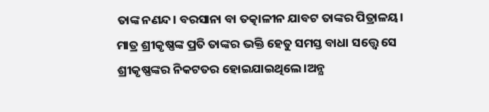ତାଙ୍କ ନଣନ୍ଦ। ବରସାନା ବା ତତ୍କାଳୀନ ଯାବଟ ତାଙ୍କର ପିତ୍ରାଳୟ। ମାତ୍ର ଶ୍ରୀକୃଷ୍ଣଙ୍କ ପ୍ରତି ତାଙ୍କର ଭକ୍ତି ହେତୁ ସମସ୍ତ ବାଧା ସତ୍ତ୍ବେ ସେ ଶ୍ରୀକୃଷ୍ଣଙ୍କର ନିକଟତର ହୋଇଯାଇଥିଲେ।ଅନ୍ଯ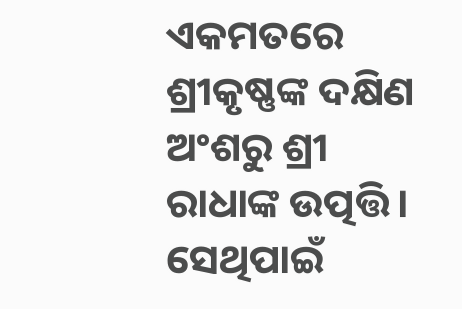ଏକମତରେ ଶ୍ରୀକୃଷ୍ଣଙ୍କ ଦକ୍ଷିଣ ଅଂଶରୁ ଶ୍ରୀ ରାଧାଙ୍କ ଉତ୍ପତ୍ତି।
ସେଥିପାଇଁ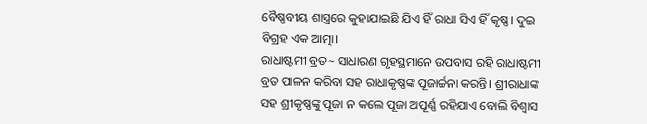ବୈଷ୍ଣବୀୟ ଶାସ୍ତ୍ରରେ କୁହାଯାଇଛି ଯିଏ ହିଁ ରାଧା ସିଏ ହିଁ କୃଷ୍ଣ। ଦୁଇ ବିଗ୍ରହ ଏକ ଆତ୍ମା।
ରାଧାଷ୍ଟମୀ ବ୍ରତ~ ସାଧାରଣ ଗୃହସ୍ଥମାନେ ଉପବାସ ରହି ରାଧାଷ୍ଟମୀ ବ୍ରତ ପାଳନ କରିବା ସହ ରାଧାକୃଷ୍ଣଙ୍କ ପୂଜାର୍ଚ୍ଚନା କରନ୍ତି। ଶ୍ରୀରାଧାଙ୍କ ସହ ଶ୍ରୀକୃଷ୍ଣଙ୍କୁ ପୂଜା ନ କଲେ ପୂଜା ଅପୂର୍ଣ୍ଣ ରହିଯାଏ ବୋଲି ବିଶ୍ବାସ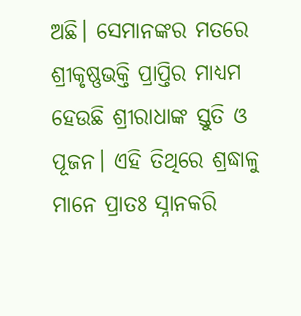ଅଛି। ସେମାନଙ୍କର ମତରେ ଶ୍ରୀକୃଷ୍ଣଭକ୍ତି ପ୍ରାପ୍ତିର ମାଧ୍ଯମ ହେଉଛି ଶ୍ରୀରାଧାଙ୍କ ସ୍ତୁତି ଓ ପୂଜନ। ଏହି ତିଥିରେ ଶ୍ରଦ୍ଧାଳୁ ମାନେ ପ୍ରାତଃ ସ୍ନାନକରି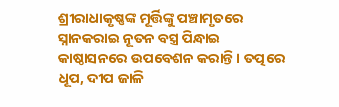ଶ୍ରୀରାଧାକୃଷ୍ଣଙ୍କ ମୂର୍ତ୍ତିଙ୍କୁ ପଞ୍ଚାମୃତରେ ସ୍ନାନକରାଇ ନୂତନ ବସ୍ତ୍ର ପିନ୍ଧାଇ କାଷ୍ଠାସନରେ ଉପବେଶନ କରାନ୍ତି। ତତ୍ପରେ ଧୂପ, ଦୀପ ଜାଳି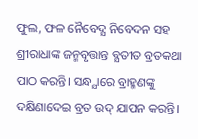ଫୁଲ, ଫଳ ନୈବେଦ୍ଯ ନିବେଦନ ସହ ଶ୍ରୀରାଧାଙ୍କ ଜନ୍ମବୃତ୍ତାନ୍ତ ବ୍ଯତୀତ ବ୍ରତକଥା ପାଠ କରନ୍ତି। ସନ୍ଧ୍ଯାରେ ବ୍ରାହ୍ମଣଙ୍କୁ ଦକ୍ଷିଣାଦେଇ ବ୍ରତ ଉଦ୍ ଯାପନ କରନ୍ତି।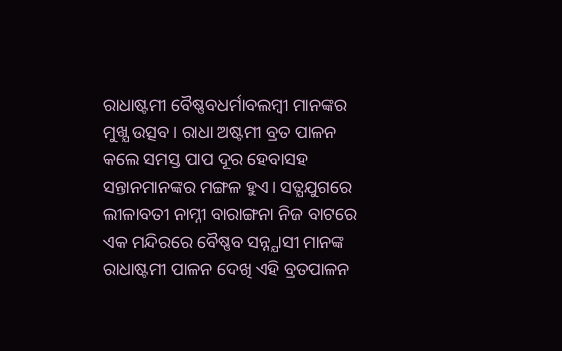ରାଧାଷ୍ଟମୀ ବୈଷ୍ଣବଧର୍ମାବଲମ୍ବୀ ମାନଙ୍କର ମୁଖ୍ଯ ଉତ୍ସବ। ରାଧା ଅଷ୍ଟମୀ ବ୍ରତ ପାଳନ କଲେ ସମସ୍ତ ପାପ ଦୂର ହେବାସହ ସନ୍ତାନମାନଙ୍କର ମଙ୍ଗଳ ହୁଏ। ସତ୍ଯଯୁଗରେ ଲୀଳାବତୀ ନାମ୍ନୀ ବାରାଙ୍ଗନା ନିଜ ବାଟରେ ଏକ ମନ୍ଦିରରେ ବୈଷ୍ଣବ ସନ୍ନ୍ଯାସୀ ମାନଙ୍କ ରାଧାଷ୍ଟମୀ ପାଳନ ଦେଖି ଏହି ବ୍ରତପାଳନ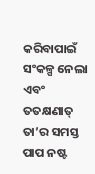କରିବାପାଇଁ ସଂକଳ୍ପ ନେଲା ଏବଂ ତତକ୍ଷଣାତ୍ ତା’ର ସମସ୍ତ ପାପ ନଷ୍ଟ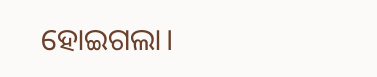ହୋଇଗଲା।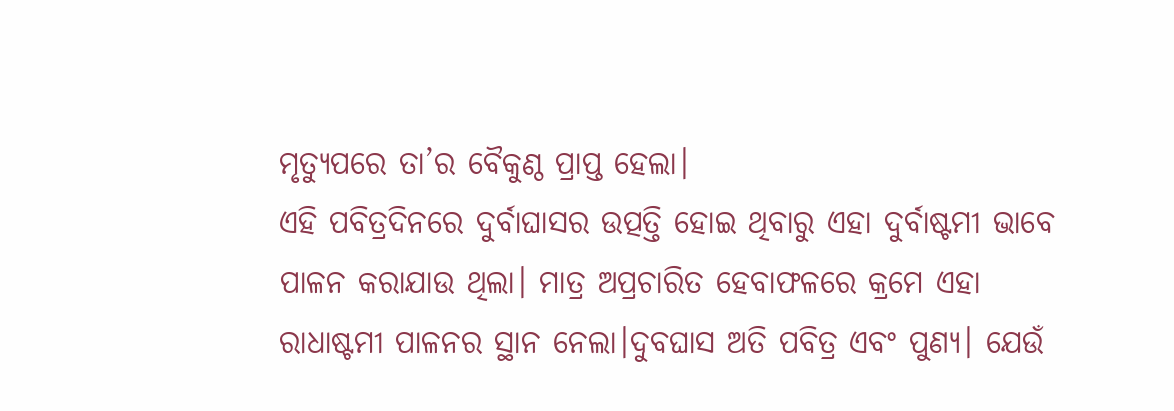ମୃତ୍ଯୁପରେ ତା’ର ବୈକୁଣ୍ଠ ପ୍ରାପ୍ତ ହେଲା।
ଏହି ପବିତ୍ରଦିନରେ ଦୁର୍ବାଘାସର ଉତ୍ପତ୍ତି ହୋଇ ଥିବାରୁ ଏହା ଦୁର୍ବାଷ୍ଟମୀ ଭାବେ ପାଳନ କରାଯାଉ ଥିଲା। ମାତ୍ର ଅପ୍ରଚାରିତ ହେବାଫଳରେ କ୍ରମେ ଏହା ରାଧାଷ୍ଟମୀ ପାଳନର ସ୍ଥାନ ନେଲା।ଦୁବଘାସ ଅତି ପବିତ୍ର ଏବଂ ପୁଣ୍ଯ। ଯେଉଁ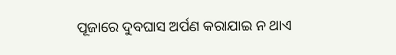ପୂଜାରେ ଦୁବଘାସ ଅର୍ପଣ କରାଯାଇ ନ ଥାଏ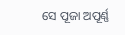ସେ ପୂଜା ଅପୂର୍ଣ୍ଣ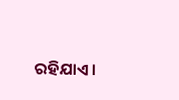ରହିଯାଏ।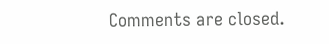Comments are closed.